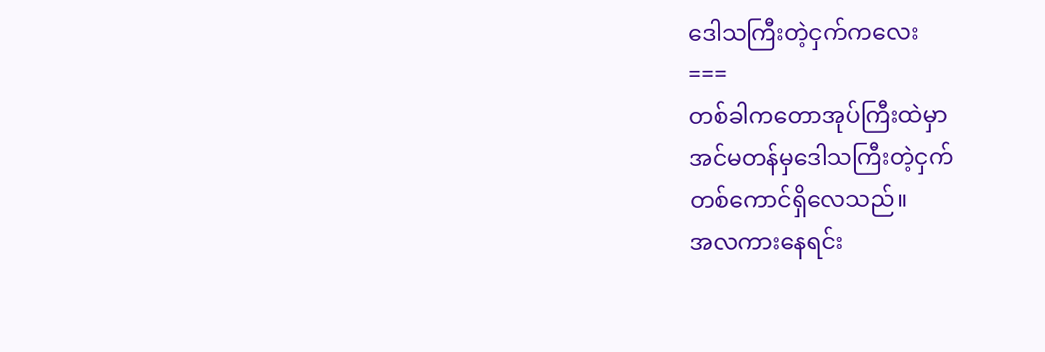ဒေါသကြီးတဲ့ငှက်ကလေး
===
တစ်ခါကတောအုပ်ကြီးထဲမှာ
အင်မတန်မှဒေါသကြီးတဲ့ငှက်
တစ်ကောင်ရှိလေသည်။
အလကားနေရင်း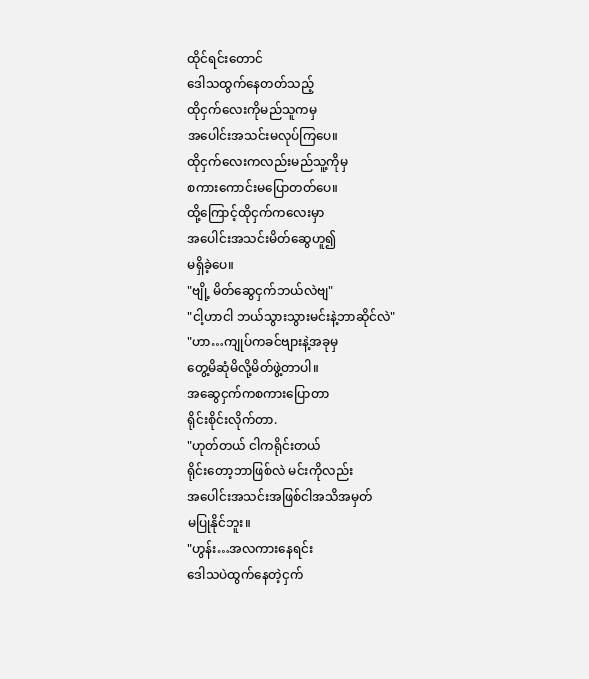ထိုင်ရင်းတောင်
ဒေါသထွက်နေတတ်သည့်
ထိုငှက်လေးကိုမည်သူကမှ
အပေါင်းအသင်းမလုပ်ကြပေ။
ထိုငှက်လေးကလည်းမည်သူ့ကိုမှ
စကားကောင်းမပြောတတ်ပေ။
ထို့ကြောင့်ထိုငှက်ကလေးမှာ
အပေါင်းအသင်းမိတ်ဆွေဟူ၍
မရှိခဲ့ပေ။
"ဗျို့ မိတ်ဆွေငှက်ဘယ်လဲဗျ"
"ငါ့ဟာငါ ဘယ်သွားသွားမင်းနဲ့ဘာဆိုင်လဲ"
"ဟာ…ကျုပ်ကခင်ဗျားနဲ့အခုမှ
တွေ့မိဆုံမိလို့မိတ်ဖွဲ့တာပါ။
အဆွေငှက်ကစကားပြောတာ
ရိုင်းစိုင်းလိုက်တာ.
"ဟုတ်တယ် ငါကရိုင်းတယ်
ရိုင်းတော့ဘာဖြစ်လဲ မင်းကိုလည်း
အပေါင်းအသင်းအဖြစ်ငါအသိအမှတ်
မပြုနိုင်ဘူး။
"ဟွန်း…အလကားနေရင်း
ဒေါသပဲထွက်နေတဲ့ငှက်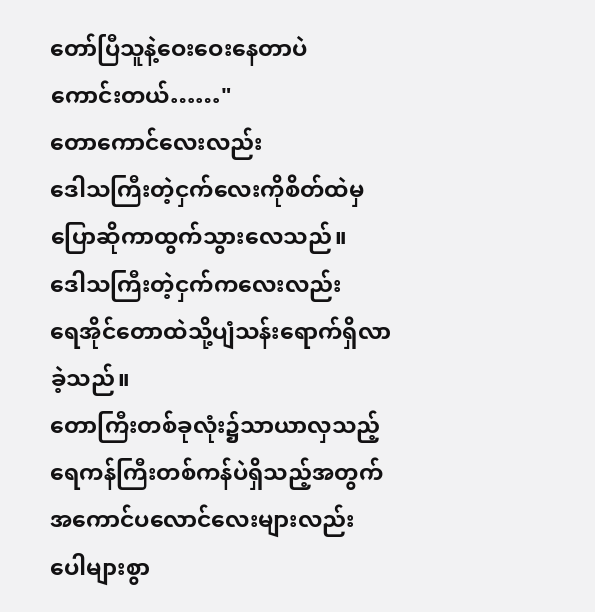တော်ပြီသူနဲ့ဝေးဝေးနေတာပဲ
ကောင်းတယ်……"
တောကောင်လေးလည်း
ဒေါသကြီးတဲ့ငှက်လေးကိုစိတ်ထဲမှ
ပြောဆိုကာထွက်သွားလေသည်။
ဒေါသကြီးတဲ့ငှက်ကလေးလည်း
ရေအိုင်တောထဲသို့ပျံသန်းရောက်ရှိလာ
ခဲ့သည်။
တောကြီးတစ်ခုလုံး၌သာယာလှသည့်
ရေကန်ကြီးတစ်ကန်ပဲရှိသည့်အတွက်
အကောင်ပလောင်လေးများလည်း
ပေါများစွာ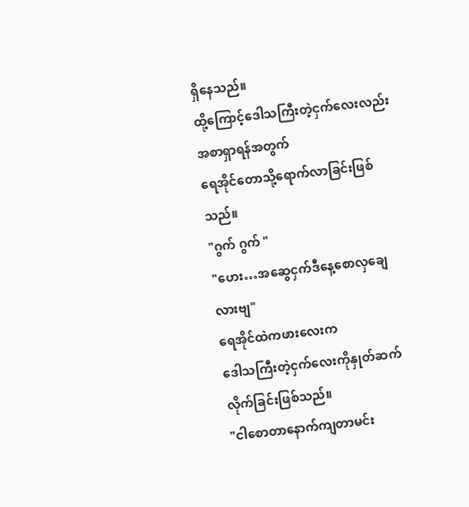ရှိနေသည်။
ထို့ကြောင့်ဒေါသကြီးတဲ့ငှက်လေးလည်း
အစာရှာရန်အတွက်
ရေအိုင်တောသို့ရောက်လာခြင်းဖြစ်သည်။
"ဂွက် ဂွက် "
"ဟေး…အဆွေငှက်ဒီနေ့စောလှချေလားဗျ"
ရေအိုင်ထဲကဖားလေးက
ဒေါသကြီးတဲ့ငှက်လေးကိုနှုတ်ဆက်
လိုက်ခြင်းဖြစ်သည်။
"ငါစောတာနောက်ကျတာမင်း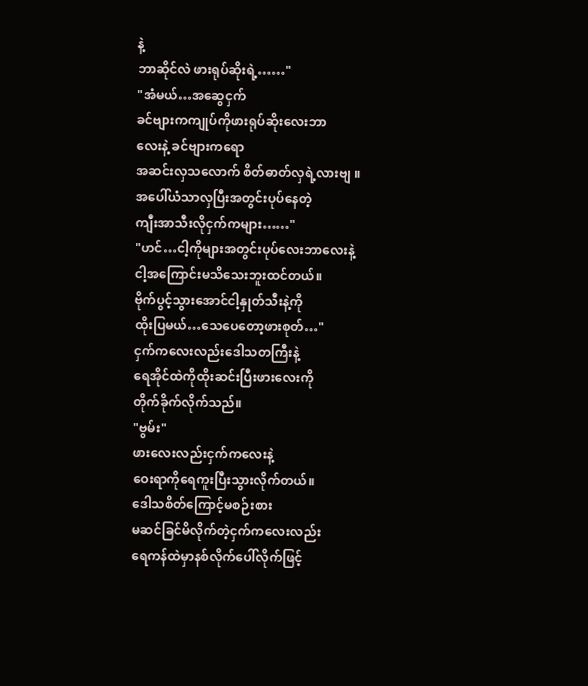နဲ့
ဘာဆိုင်လဲ ဖားရုပ်ဆိုးရဲ့……"
"အံမယ်…အဆွေငှက်
ခင်ဗျားကကျုပ်ကိုဖားရုပ်ဆိုးလေးဘာ
လေးနဲ့ ခင်ဗျားကရော
အဆင်းလှသလောက် စိတ်ဓာတ်လှရဲ့လားဗျ ။
အပေါ်ယံသာလှပြီးအတွင်းပုပ်နေတဲ့
ကျီးအာသီးလိုငှက်ကများ……"
"ဟင်…ငါ့ကိုများအတွင်းပုပ်လေးဘာလေးနဲ့
ငါ့အကြောင်းမသိသေးဘူးထင်တယ်။
ဗိုက်ပွင့်သွားအောင်ငါ့နှုတ်သီးနဲ့ကို
ထိုးပြမယ်…သေပေတော့ဖားစုတ်…"
ငှက်ကလေးလည်းဒေါသတကြီးနဲ့
ရေအိုင်ထဲကိုထိုးဆင်းပြီးဖားလေးကို
တိုက်ခိုက်လိုက်သည်။
"ဗွမ်း"
ဖားလေးလည်းငှက်ကလေးနဲ့
ဝေးရာကိုရေကူးပြီးသွားလိုက်တယ်။
ဒေါသစိတ်ကြောင့်မစဉ်းစား
မဆင်ခြင်မိလိုက်တဲ့ငှက်ကလေးလည်း
ရေကန်ထဲမှာနစ်လိုက်ပေါ်လိုက်ဖြင့်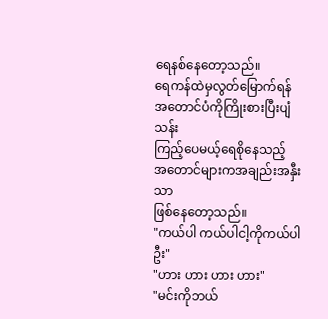ရေနစ်နေတော့သည်။
ရေကန်ထဲမှလွတ်မြောက်ရန်
အတောင်ပံကိုကြိုးစားပြီးပျံသန်း
ကြည့်ပေမယ့်ရေစိုနေသည့်
အတောင်များကအချည်းအနှီးသာ
ဖြစ်နေတော့သည်။
"ကယ်ပါ ကယ်ပါငါ့ကိုကယ်ပါဦး"
"ဟား ဟား ဟား ဟား"
"မင်းကိုဘယ်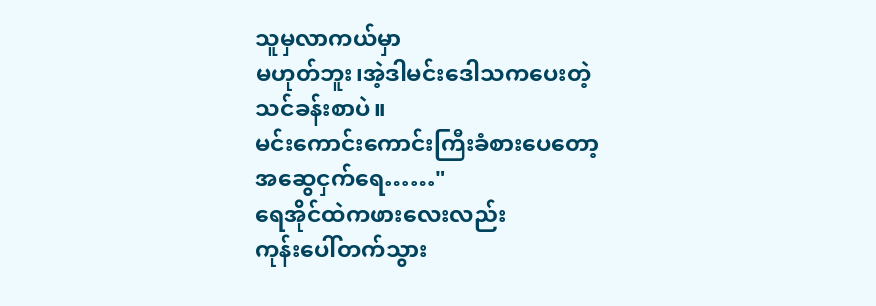သူမှလာကယ်မှာ
မဟုတ်ဘူး၊အဲ့ဒါမင်းဒေါသကပေးတဲ့
သင်ခန်းစာပဲ။
မင်းကောင်းကောင်းကြီးခံစားပေတော့
အဆွေငှက်ရေ……"
ရေအိုင်ထဲကဖားလေးလည်း
ကုန်းပေါ်တက်သွား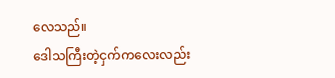လေသည်။
ဒေါသကြီးတဲ့ငှက်ကလေးလည်း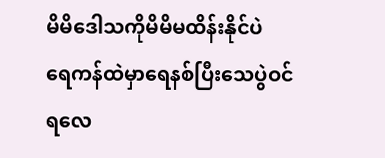မိမိဒေါသကိုမိမိမထိန်းနိုင်ပဲ
ရေကန်ထဲမှာရေနစ်ပြီးသေပွဲဝင်
ရလေ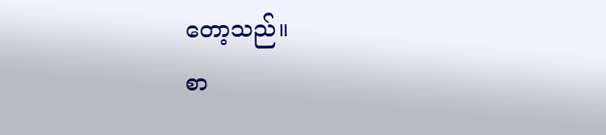တော့သည်။
စာ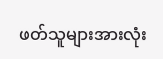ဖတ်သူများအားလုံး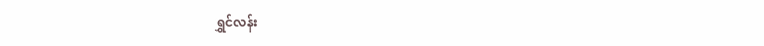ရွှင်လန်း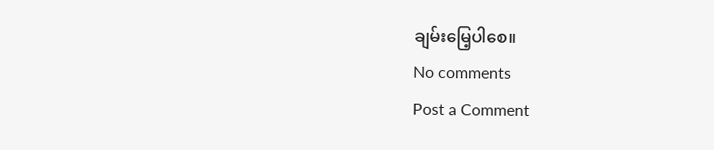ချမ်းမြေ့ပါစေ။
No comments
Post a Comment